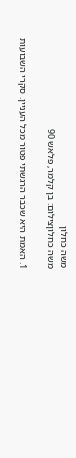משה כחלון
משה כחלוןצילום: בן קלמר, פלאש 90

1. האמת היא שכבר הרגשתי פטור מכל העניין. סקרי השבועות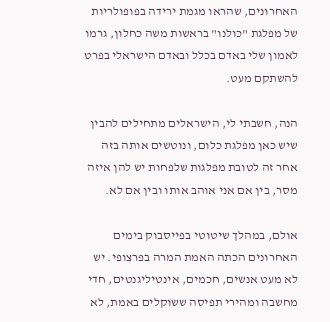האחרונים, שהראו מגמת ירידה בפופולריות של מפלגת "כולנו" בראשות משה כחלון, גרמו לאמון שלי באדם בכלל ובאדם הישראלי בפרט להשתקם מעט.

הנה, חשבתי לי, הישראלים מתחילים להבין שיש כאן מפלגת כלום, ונוטשים אותה בזה אחר זה לטובת מפלגות שלפחות יש להן איזה מסר, בין אם אני אוהב אותו ובין אם לא.

אולם, במהלך שיטוטי בפייסבוק בימים האחרונים הכתה האמת המרה בפרצופי. יש לא מעט אנשים, חכמים, אינטיליגנטים, חדי מחשבה ומהירי תפיסה ששוקלים באמת, לא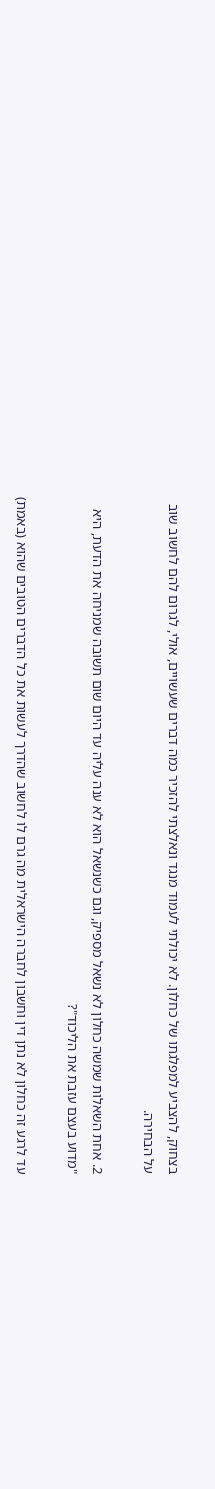בצחוק, להצביע למפלגתו של כחלון. לא יכולתי לעמוד מנגד ונאלצתי להזכיר כמה דברים שעשויים, אולי, לגרום להם לחשוב שוב על הבחירה.

2. אחת השאלות שמשה כחלון לא נשאל מספיק, וגם כשנשאל הוא לא ענה עליה עד היום שום תשובה שמניחה את הדעת, היא "מדוע בעצם עזבת את הליכוד"?

עד לרגע זה כחלון לא נתן דין וחשבון לחברה הישראלית מה גרם לו לחשוב שהדרך לעשות את כל הדברים הטובים שהוא (באמת)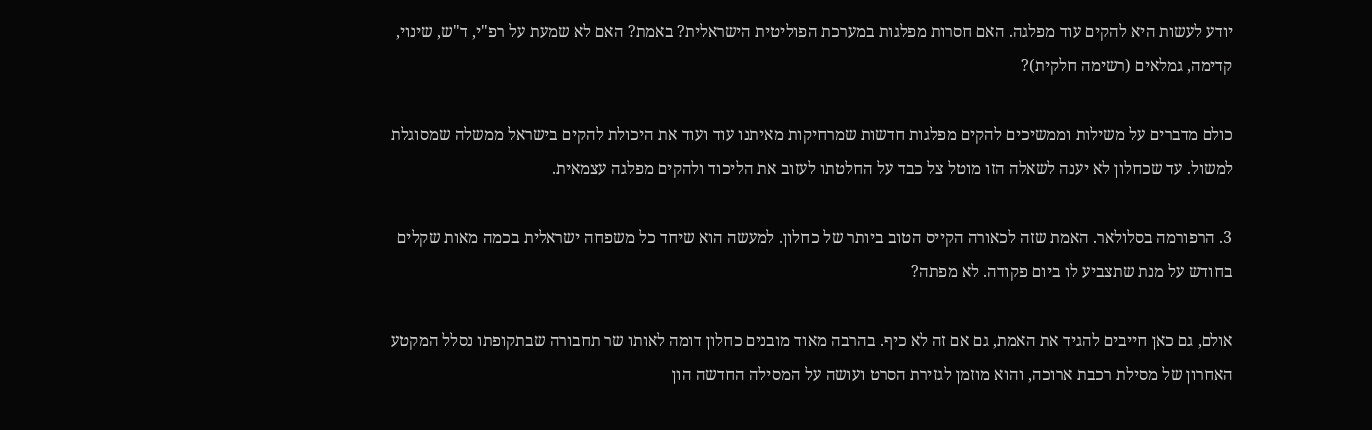יודע לעשות היא להקים עוד מפלגה. האם חסרות מפלגות במערכת הפוליטית הישראלית? באמת? האם לא שמעת על רפ"י, ד"ש, שינוי, קדימה, גמלאים (רשימה חלקית)?

כולם מדברים על משילות וממשיכים להקים מפלגות חדשות שמרחיקות מאיתנו עוד ועוד את היכולת להקים בישראל ממשלה שמסוגלת למשול. עד שכחלון לא יענה לשאלה הזו מוטל צל כבד על החלטתו לעזוב את הליכוד ולהקים מפלגה עצמאית.

3. הרפורמה בסלולאר. האמת שזה לכאורה הקייס הטוב ביותר של כחלון. למעשה הוא שיחד כל משפחה ישראלית בכמה מאות שקלים בחודש על מנת שתצביע לו ביום פקודה. לא מפתה?

אולם, גם כאן חייבים להגיד את האמת, גם אם זה לא כיף. בהרבה מאוד מובנים כחלון דומה לאותו שר תחבורה שבתקופתו נסלל המקטע האחרון של מסילת רכבת ארוכה, והוא מוזמן לגזירת הסרט ועושה על המסילה החדשה הון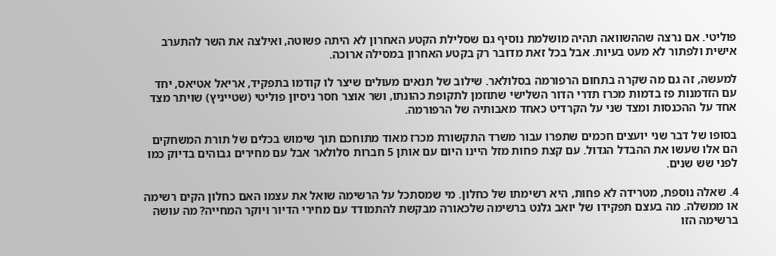פוליטי. אם נרצה שההשוואה תהיה מושלמת נוסיף גם שסלילת הקטע האחרון לא היתה פשוטה, ואילצה את השר להתערב אישית ולפתור לא מעט בעיות. אבל בכל זאת מדובר רק בקטע האחרון במסילה ארוכה.

למעשה, זה גם מה שקרה בתחום הרפורמה בסלולאר. שילוב של תנאים מעולים שיצר לו קודמו בתפקיד, אריאל אטיאס, יחד עם הזדמנות פז בדמות מכרז תדרי הדור השלישי שתוזמן לתקופת כהונתו, ושר אוצר חסר ניסיון פוליטי (שטייניץ) שויתר מצד אחד על ההכנסות ומצד שני על הקרדיט כאחד מאבותיה של הרפורמה.

בסופו של דבר שני יועצים חכמים שתפרו עבור משרד התקשורת מכרז מאוד מתוחכם תוך שימוש בכלים של תורת המשחקים הם אלו שעשו את ההבדל הגדול. עם קצת פחות מזל היינו היום עם אותן 5 חברות סלולאר אבל עם מחירים גבוהים בדיוק כמו לפני שש שנים.

4. שאלה נוספת, מטרידה לא פחות, היא רשימתו של כחלון. מי שמסתכל על הרשימה שואל את עצמו האם כחלון הקים רשימה או ממשלה. מה בעצם תפקידו של יואב גלנט ברשימה שלכאורה מבקשת להתמודד עם מחירי הדיור ויוקר המחייה? מה עושה ברשימה הזו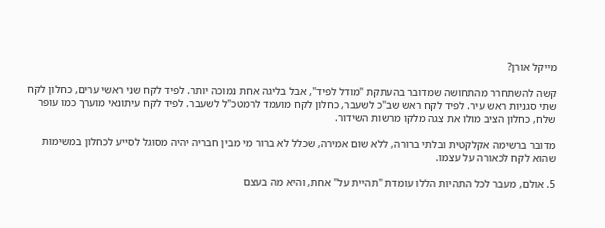מייקל אורן?

קשה להשתחרר מהתחושה שמדובר בהעתקת "מודל לפיד", אבל בליגה אחת נמוכה יותר. לפיד לקח שני ראשי ערים, כחלון לקח שתי סגניות ראש עיר. לפיד לקח ראש שב"כ לשעבר, כחלון לקח מועמד לרמטכ"ל לשעבר. לפיד לקח עיתונאי מוערך כמו עופר שלח, כחלון הציב מולו את צגה מלקו מרשות השידור.

מדובר ברשימה אקלקטית ובלתי ברורה, ללא שום אמירה, שכלל לא ברור מי מבין חבריה יהיה מסוגל לסייע לכחלון במשימות שהוא לקח לכאורה על עצמו.

5. אולם, מעבר לכל התהיות הללו עומדת "תהיית על" אחת, והיא מה בעצם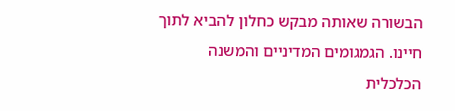הבשורה שאותה מבקש כחלון להביא לתוך חיינו. הגמגומים המדיניים והמשנה הכלכלית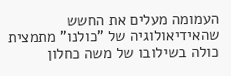העמומה מעלים את החשש שהאידיאולוגיה של "כולנו" מתמצית כולה בשילובו של משה כחלון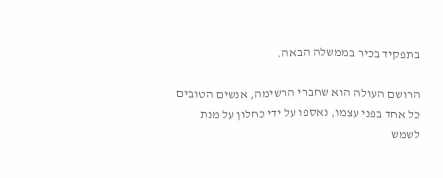בתפקיד בכיר בממשלה הבאה.

הרושם העולה הוא שחברי הרשימה, אנשים הטובים כל אחד בפני עצמו, נאספו על ידי כחלון על מנת לשמש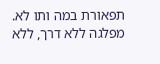תפאורת במה ותו לא. מפלגה ללא דרך, ללא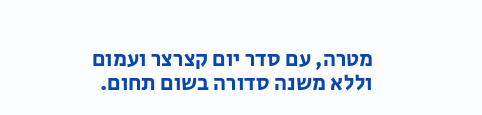מטרה, עם סדר יום קצרצר ועמום וללא משנה סדורה בשום תחום.